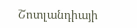Շոտլանդիայի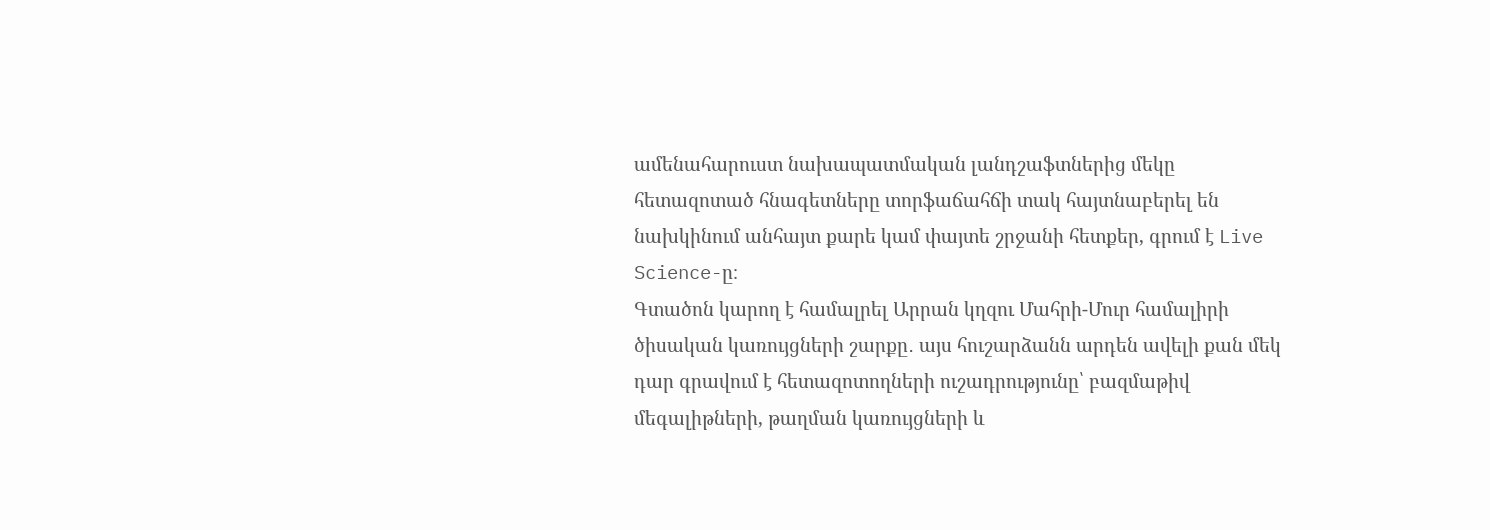ամենահարուստ նախապատմական լանդշաֆտներից մեկը հետազոտած հնագետները տորֆաճահճի տակ հայտնաբերել են նախկինում անհայտ քարե կամ փայտե շրջանի հետքեր, գրում է Live Science-ը։
Գտածոն կարող է համալրել Արրան կղզու Մահրի-Մուր համալիրի ծիսական կառույցների շարքը․ այս հուշարձանն արդեն ավելի քան մեկ դար գրավում է հետազոտողների ուշադրությունը՝ բազմաթիվ մեգալիթների, թաղման կառույցների և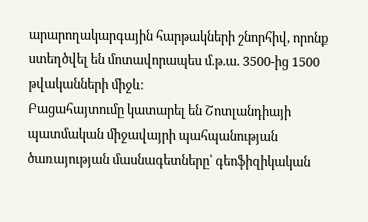արարողակարգային հարթակների շնորհիվ, որոնք ստեղծվել են մոտավորապես մ.թ.ա. 3500-ից 1500 թվականների միջև։
Բացահայտումը կատարել են Շոտլանդիայի պատմական միջավայրի պահպանության ծառայության մասնագետները՝ գեոֆիզիկական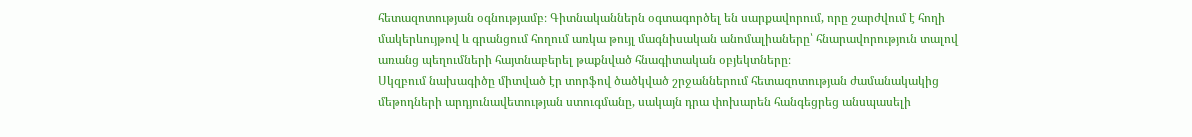հետազոտության օգնությամբ։ Գիտնականներն օգտագործել են սարքավորում, որը շարժվում է հողի մակերևույթով և գրանցում հողում առկա թույլ մագնիսական անոմալիաները՝ հնարավորություն տալով առանց պեղումների հայտնաբերել թաքնված հնագիտական օբյեկտները։
Սկզբում նախագիծը միտված էր տորֆով ծածկված շրջաններում հետազոտության ժամանակակից մեթոդների արդյունավետության ստուգմանը, սակայն դրա փոխարեն հանգեցրեց անսպասելի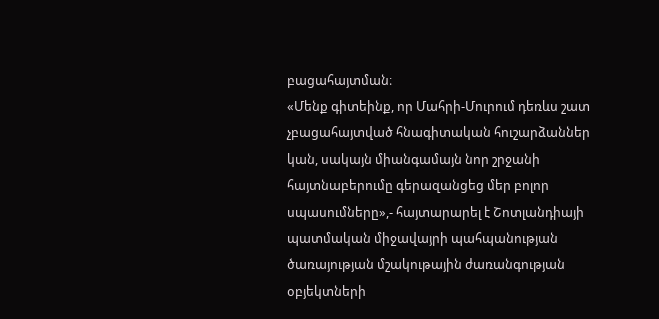բացահայտման։
«Մենք գիտեինք, որ Մահրի-Մուրում դեռևս շատ չբացահայտված հնագիտական հուշարձաններ կան, սակայն միանգամայն նոր շրջանի հայտնաբերումը գերազանցեց մեր բոլոր սպասումները»,- հայտարարել է Շոտլանդիայի պատմական միջավայրի պահպանության ծառայության մշակութային ժառանգության օբյեկտների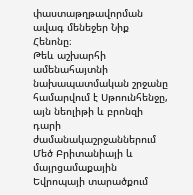փաստաթղթավորման ավագ մենեջեր Նիք Հենոնը։
Թեև աշխարհի ամենահայտնի նախապատմական շրջանը համարվում է Սթոունհենջը, այն նեոլիթի և բրոնզի դարի ժամանակաշրջաններում Մեծ Բրիտանիայի և մայրցամաքային Եվրոպայի տարածքում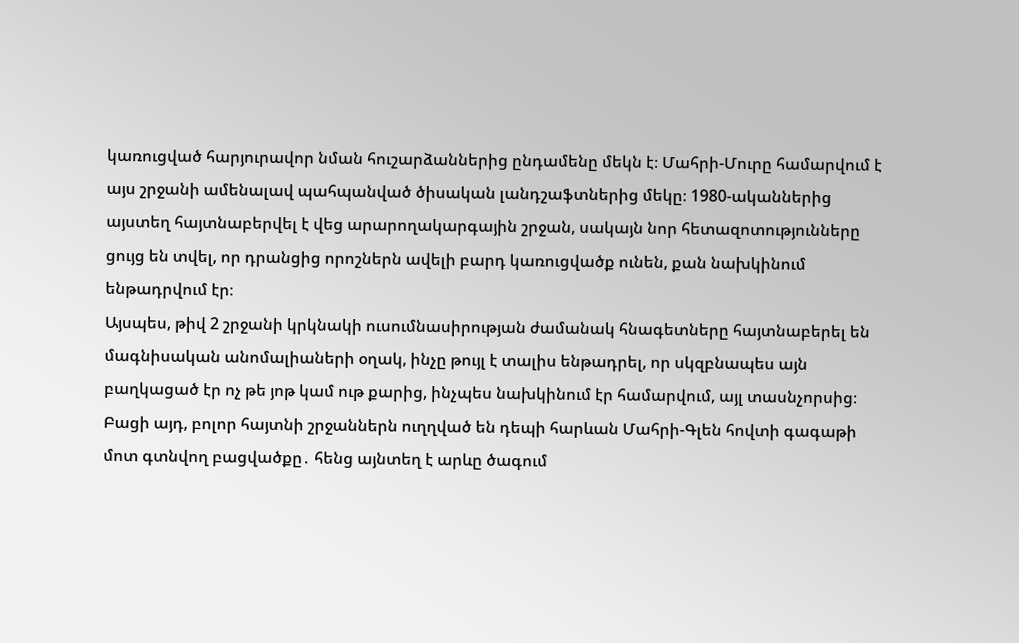կառուցված հարյուրավոր նման հուշարձաններից ընդամենը մեկն է։ Մահրի-Մուրը համարվում է այս շրջանի ամենալավ պահպանված ծիսական լանդշաֆտներից մեկը։ 1980-ականներից այստեղ հայտնաբերվել է վեց արարողակարգային շրջան, սակայն նոր հետազոտությունները ցույց են տվել, որ դրանցից որոշներն ավելի բարդ կառուցվածք ունեն, քան նախկինում ենթադրվում էր։
Այսպես, թիվ 2 շրջանի կրկնակի ուսումնասիրության ժամանակ հնագետները հայտնաբերել են մագնիսական անոմալիաների օղակ, ինչը թույլ է տալիս ենթադրել, որ սկզբնապես այն բաղկացած էր ոչ թե յոթ կամ ութ քարից, ինչպես նախկինում էր համարվում, այլ տասնչորսից։ Բացի այդ, բոլոր հայտնի շրջաններն ուղղված են դեպի հարևան Մահրի-Գլեն հովտի գագաթի մոտ գտնվող բացվածքը․ հենց այնտեղ է արևը ծագում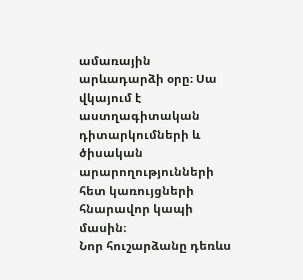ամառային արևադարձի օրը։ Սա վկայում է աստղագիտական դիտարկումների և ծիսական արարողությունների հետ կառույցների հնարավոր կապի մասին։
Նոր հուշարձանը դեռևս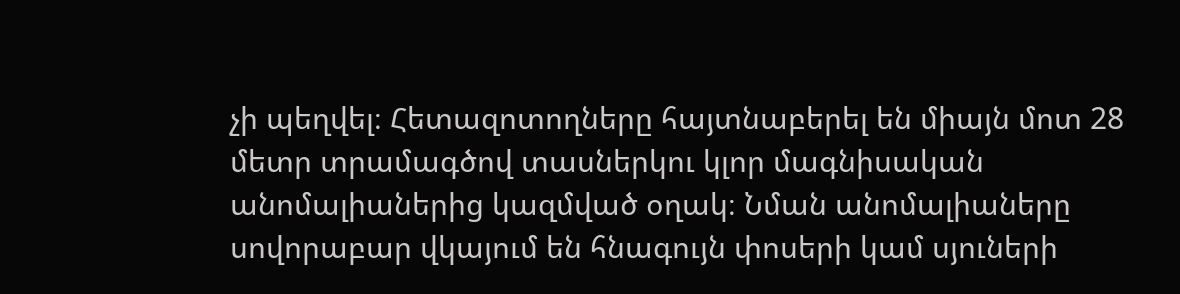չի պեղվել։ Հետազոտողները հայտնաբերել են միայն մոտ 28 մետր տրամագծով տասներկու կլոր մագնիսական անոմալիաներից կազմված օղակ։ Նման անոմալիաները սովորաբար վկայում են հնագույն փոսերի կամ սյուների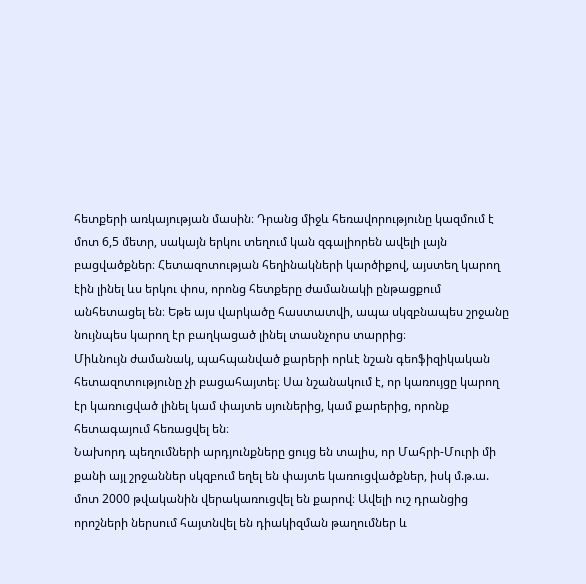հետքերի առկայության մասին։ Դրանց միջև հեռավորությունը կազմում է մոտ 6,5 մետր, սակայն երկու տեղում կան զգալիորեն ավելի լայն բացվածքներ։ Հետազոտության հեղինակների կարծիքով, այստեղ կարող էին լինել ևս երկու փոս, որոնց հետքերը ժամանակի ընթացքում անհետացել են։ Եթե այս վարկածը հաստատվի, ապա սկզբնապես շրջանը նույնպես կարող էր բաղկացած լինել տասնչորս տարրից։
Միևնույն ժամանակ, պահպանված քարերի որևէ նշան գեոֆիզիկական հետազոտությունը չի բացահայտել։ Սա նշանակում է, որ կառույցը կարող էր կառուցված լինել կամ փայտե սյուներից, կամ քարերից, որոնք հետագայում հեռացվել են։
Նախորդ պեղումների արդյունքները ցույց են տալիս, որ Մահրի-Մուրի մի քանի այլ շրջաններ սկզբում եղել են փայտե կառուցվածքներ, իսկ մ.թ.ա. մոտ 2000 թվականին վերակառուցվել են քարով։ Ավելի ուշ դրանցից որոշների ներսում հայտնվել են դիակիզման թաղումներ և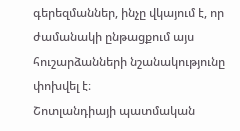գերեզմաններ, ինչը վկայում է, որ ժամանակի ընթացքում այս հուշարձանների նշանակությունը փոխվել է։
Շոտլանդիայի պատմական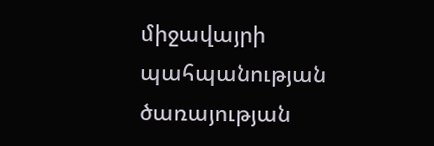միջավայրի պահպանության ծառայության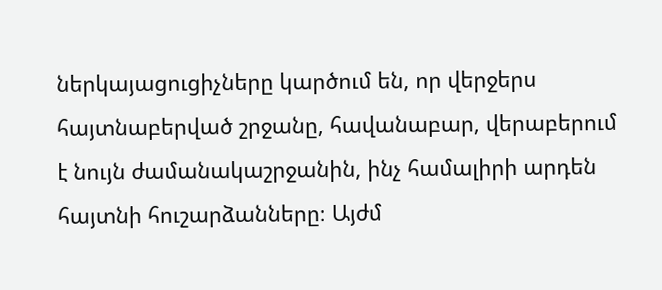ներկայացուցիչները կարծում են, որ վերջերս հայտնաբերված շրջանը, հավանաբար, վերաբերում է նույն ժամանակաշրջանին, ինչ համալիրի արդեն հայտնի հուշարձանները։ Այժմ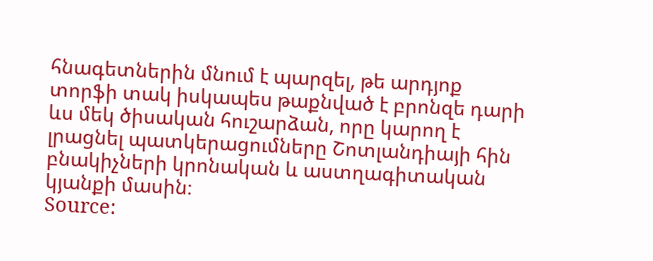հնագետներին մնում է պարզել, թե արդյոք տորֆի տակ իսկապես թաքնված է բրոնզե դարի ևս մեկ ծիսական հուշարձան, որը կարող է լրացնել պատկերացումները Շոտլանդիայի հին բնակիչների կրոնական և աստղագիտական կյանքի մասին։
Source: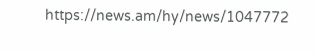https://news.am/hy/news/1047772